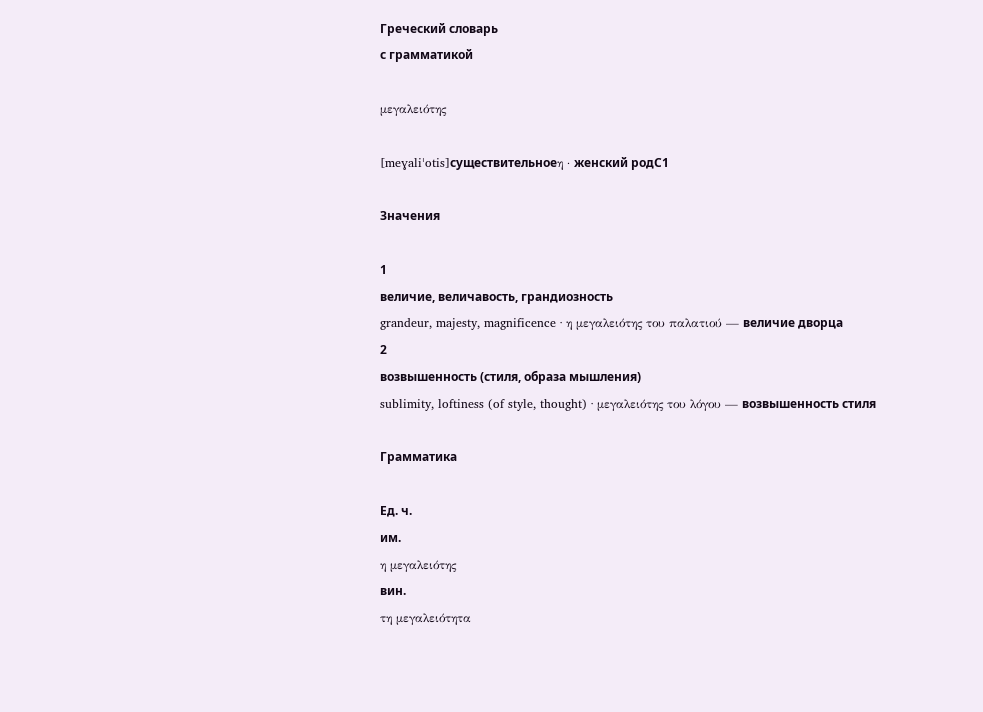Греческий словарь
с грамматикой

μεγαλειότης

[meɣaliˈotis]существительноеη · женский родC1

Значения

1
величие, величавость, грандиозность
grandeur, majesty, magnificence · η μεγαλειότης του παλατιού — величие дворца
2
возвышенность (стиля, образа мышления)
sublimity, loftiness (of style, thought) · μεγαλειότης του λόγου — возвышенность стиля

Грамматика

Ед. ч.
им.
η μεγαλειότης
вин.
τη μεγαλειότητα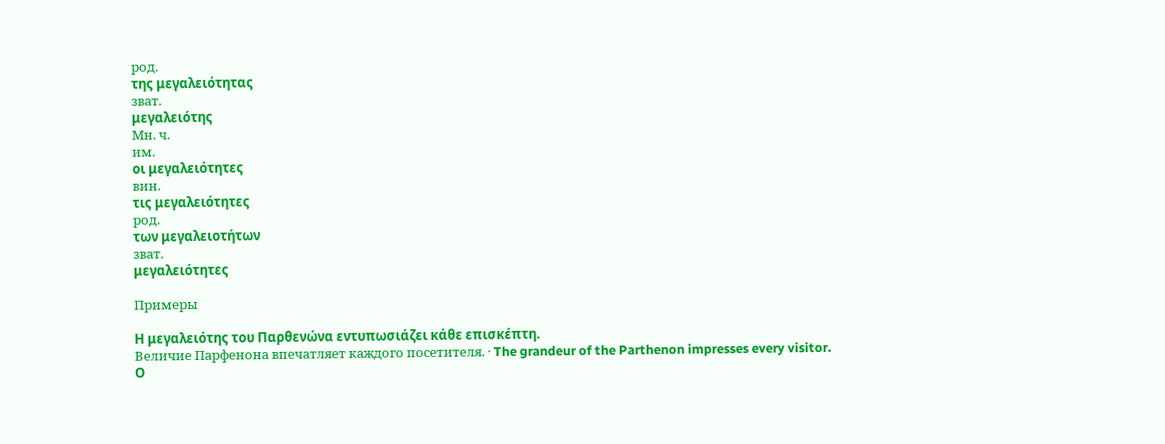род.
της μεγαλειότητας
зват.
μεγαλειότης
Мн. ч.
им.
οι μεγαλειότητες
вин.
τις μεγαλειότητες
род.
των μεγαλειοτήτων
зват.
μεγαλειότητες

Примеры

Η μεγαλειότης του Παρθενώνα εντυπωσιάζει κάθε επισκέπτη.
Величие Парфенона впечатляет каждого посетителя. · The grandeur of the Parthenon impresses every visitor.
Ο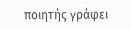ποιητής γράφει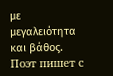με μεγαλειότητα και βάθος.
Поэт пишет с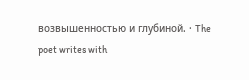возвышенностью и глубиной. · The poet writes with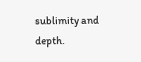sublimity and depth.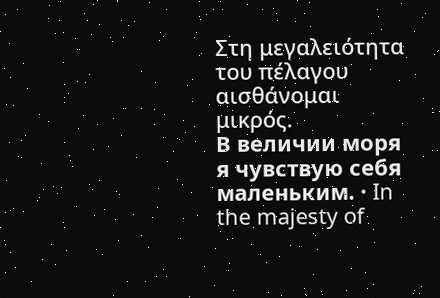Στη μεγαλειότητα του πέλαγου αισθάνομαι μικρός.
В величии моря я чувствую себя маленьким. · In the majesty of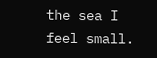the sea I feel small.